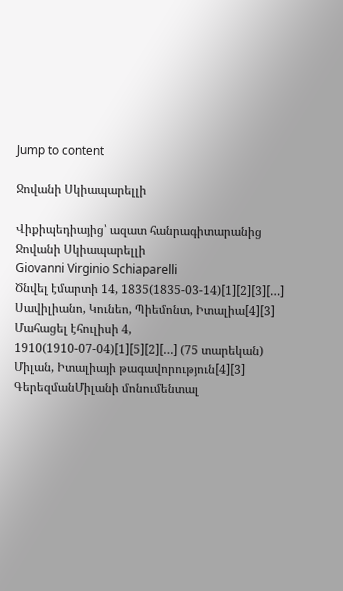Jump to content

Ջովանի Սկիապարելլի

Վիքիպեդիայից՝ ազատ հանրագիտարանից
Ջովանի Սկիապարելլի
Giovanni Virginio Schiaparelli
Ծնվել էմարտի 14, 1835(1835-03-14)[1][2][3][…]
Սավիլիանո, Կունեո, Պիեմոնտ, Իտալիա[4][3]
Մահացել էհուլիսի 4, 1910(1910-07-04)[1][5][2][…] (75 տարեկան)
Միլան, Իտալիայի թագավորություն[4][3]
ԳերեզմանՄիլանի մոնումենտալ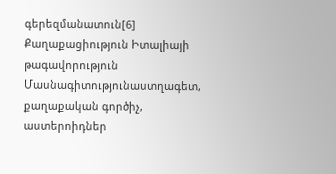գերեզմանատուն[6]
Քաղաքացիություն Իտալիայի թագավորություն
Մասնագիտությունաստղագետ, քաղաքական գործիչ, աստերոիդներ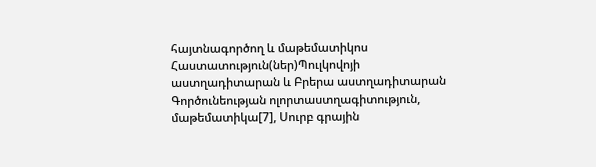հայտնագործող և մաթեմատիկոս
Հաստատություն(ներ)Պուլկովոյի աստղադիտարան և Բրերա աստղադիտարան
Գործունեության ոլորտաստղագիտություն, մաթեմատիկա[7], Սուրբ գրային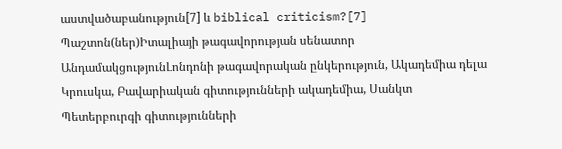աստվածաբանություն[7] և biblical criticism?[7]
Պաշտոն(ներ)Իտալիայի թագավորության սենատոր
ԱնդամակցությունԼոնդոնի թագավորական ընկերություն, Ակադեմիա դելա Կրուսկա, Բավարիական գիտությունների ակադեմիա, Սանկտ Պետերբուրգի գիտությունների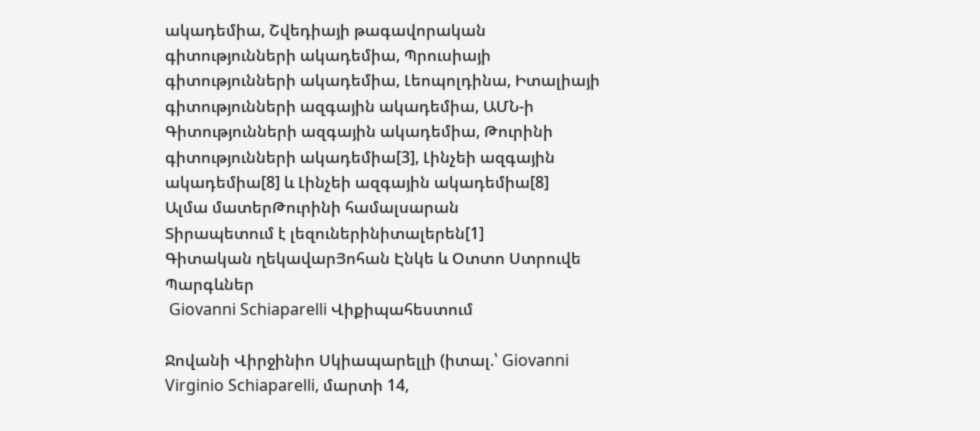ակադեմիա, Շվեդիայի թագավորական գիտությունների ակադեմիա, Պրուսիայի գիտությունների ակադեմիա, Լեոպոլդինա, Իտալիայի գիտությունների ազգային ակադեմիա, ԱՄՆ-ի Գիտությունների ազգային ակադեմիա, Թուրինի գիտությունների ակադեմիա[3], Լինչեի ազգային ակադեմիա[8] և Լինչեի ազգային ակադեմիա[8]
Ալմա մատերԹուրինի համալսարան
Տիրապետում է լեզուներինիտալերեն[1]
Գիտական ղեկավարՅոհան Էնկե և Օտտո Ստրուվե
Պարգևներ
 Giovanni Schiaparelli Վիքիպահեստում

Ջովանի Վիրջինիո Սկիապարելլի (իտալ.՝ Giovanni Virginio Schiaparelli, մարտի 14,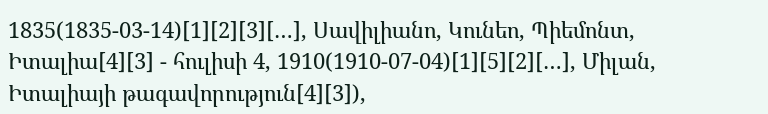1835(1835-03-14)[1][2][3][…], Սավիլիանո, Կունեո, Պիեմոնտ, Իտալիա[4][3] - հուլիսի 4, 1910(1910-07-04)[1][5][2][…], Միլան, Իտալիայի թագավորություն[4][3]),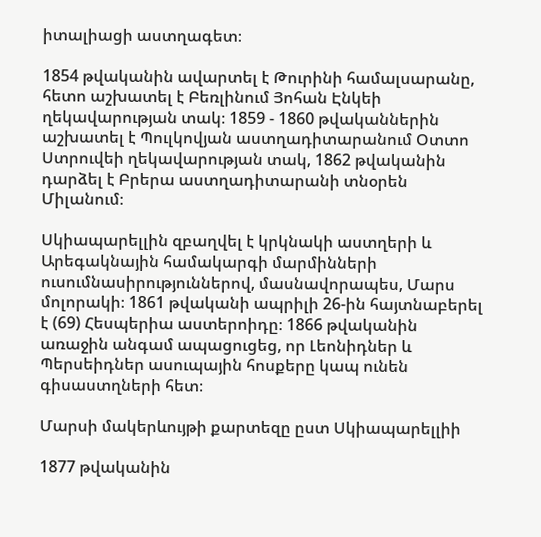իտալիացի աստղագետ։

1854 թվականին ավարտել է Թուրինի համալսարանը, հետո աշխատել է Բեռլինում Յոհան Էնկեի ղեկավարության տակ։ 1859 - 1860 թվականներին աշխատել է Պուլկովյան աստղադիտարանում Օտտո Ստրուվեի ղեկավարության տակ, 1862 թվականին դարձել է Բրերա աստղադիտարանի տնօրեն Միլանում։

Սկիապարելլին զբաղվել է կրկնակի աստղերի և Արեգակնային համակարգի մարմինների ուսումնասիրություններով, մասնավորապես, Մարս մոլորակի։ 1861 թվականի ապրիլի 26-ին հայտնաբերել է (69) Հեսպերիա աստերոիդը։ 1866 թվականին առաջին անգամ ապացուցեց, որ Լեոնիդներ և Պերսեիդներ ասուպային հոսքերը կապ ունեն գիսաստղների հետ։

Մարսի մակերևույթի քարտեզը ըստ Սկիապարելլիի

1877 թվականին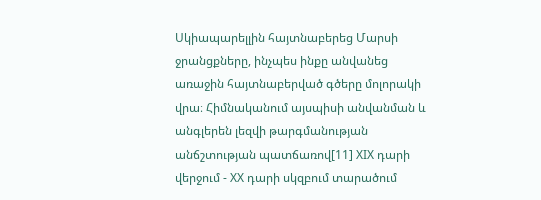Սկիապարելլին հայտնաբերեց Մարսի ջրանցքները, ինչպես ինքը անվանեց առաջին հայտնաբերված գծերը մոլորակի վրա։ Հիմնականում այսպիսի անվանման և անգլերեն լեզվի թարգմանության անճշտության պատճառով[11] XIX դարի վերջում - XX դարի սկզբում տարածում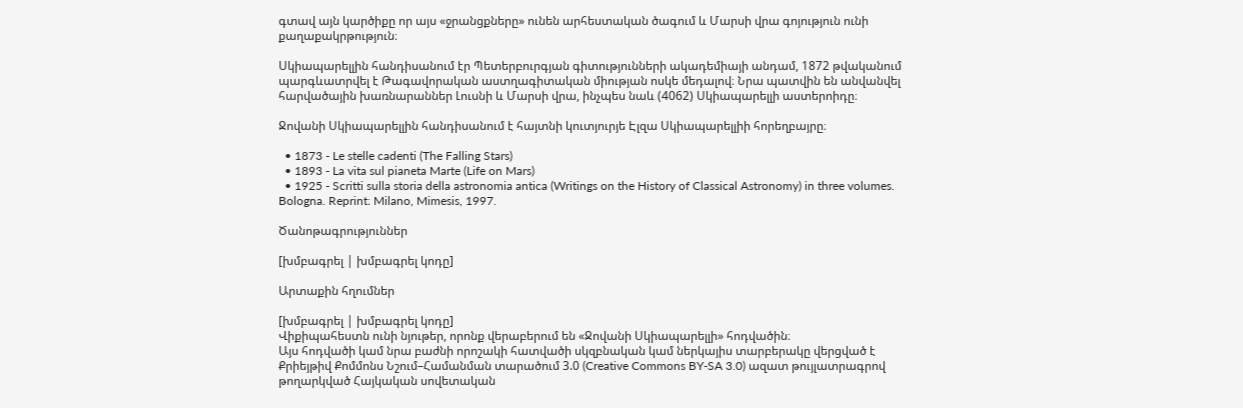գտավ այն կարծիքը որ այս «ջրանցքները» ունեն արհեստական ծագում և Մարսի վրա գոյություն ունի քաղաքակրթություն։

Սկիապարելլին հանդիսանում էր Պետերբուրգյան գիտությունների ակադեմիայի անդամ, 1872 թվականում պարգևատրվել է Թագավորական աստղագիտական միության ոսկե մեդալով։ Նրա պատվին են անվանվել հարվածային խառնարաններ Լուսնի և Մարսի վրա, ինչպես նաև (4062) Սկիապարելլի աստերոիդը։

Ջովանի Սկիապարելլին հանդիսանում է հայտնի կուտյուրյե Էլզա Սկիապարելլիի հորեղբայրը։

  • 1873 - Le stelle cadenti (The Falling Stars)
  • 1893 - La vita sul pianeta Marte (Life on Mars)
  • 1925 - Scritti sulla storia della astronomia antica (Writings on the History of Classical Astronomy) in three volumes. Bologna. Reprint։ Milano, Mimesis, 1997.

Ծանոթագրություններ

[խմբագրել | խմբագրել կոդը]

Արտաքին հղումներ

[խմբագրել | խմբագրել կոդը]
Վիքիպահեստն ունի նյութեր, որոնք վերաբերում են «Ջովանի Սկիապարելլի» հոդվածին։
Այս հոդվածի կամ նրա բաժնի որոշակի հատվածի սկզբնական կամ ներկայիս տարբերակը վերցված է Քրիեյթիվ Քոմմոնս Նշում–Համանման տարածում 3.0 (Creative Commons BY-SA 3.0) ազատ թույլատրագրով թողարկված Հայկական սովետական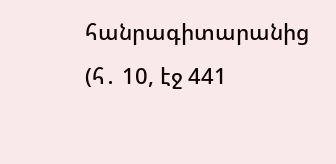հանրագիտարանից  (հ․ 10, էջ 441